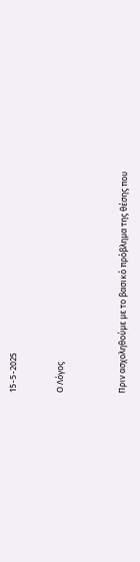15-5-2025


Ο Λόγος



Πριν ασχοληθούμε με το βασικό πρόβλημα της θέσης που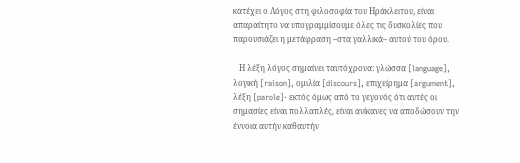κατέχει ο Λόγος στη φιλοσοφία του Ηράκλειτου, είναι απαραίτητο να υπογραμμίσουμε όλες τις δυσκολίες που παρουσιάζει η μετάφραση –στα γαλλικά– αυτού του όρου.

   Η λέξη λόγος σημαίνει ταυτόχρονα: γλώσσα [language], λογική [raison], ομιλία [discours], επιχείρημα [argument], λέξη [parole]· εκτός όμως από το γεγονός ότι αυτές οι σημασίες είναι πολλαπλές, είναι ανίκανες να αποδώσουν την έννοια αυτήν καθαυτήν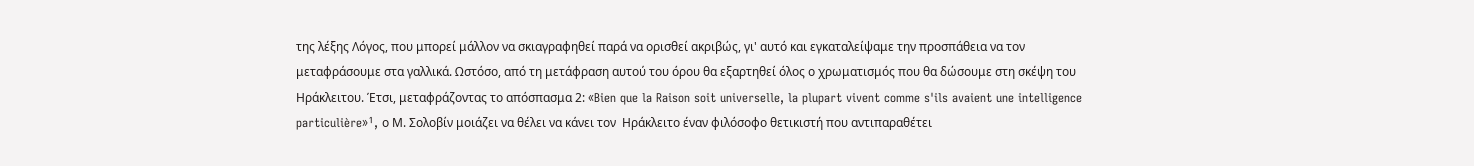της λέξης Λόγος, που μπορεί μάλλον να σκιαγραφηθεί παρά να ορισθεί ακριβώς, γι' αυτό και εγκαταλείψαμε την προσπάθεια να τον μεταφράσουμε στα γαλλικά. Ωστόσο, από τη μετάφραση αυτού του όρου θα εξαρτηθεί όλος ο χρωματισμός που θα δώσουμε στη σκέψη του Ηράκλειτου. Έτσι, μεταφράζοντας το απόσπασμα 2: «Bien que la Raison soit universelle, la plupart vivent comme s'ils avaient une intelligence particulière»¹, ο Μ. Σολοβίν μοιάζει να θέλει να κάνει τον  Ηράκλειτο έναν φιλόσοφο θετικιστή που αντιπαραθέτει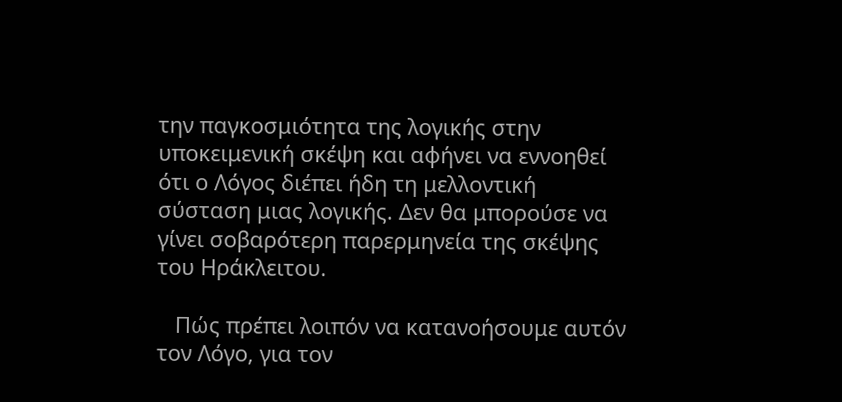την παγκοσμιότητα της λογικής στην  υποκειμενική σκέψη και αφήνει να εννοηθεί ότι ο Λόγος διέπει ήδη τη μελλοντική σύσταση μιας λογικής. Δεν θα μπορούσε να γίνει σοβαρότερη παρερμηνεία της σκέψης του Ηράκλειτου.

   Πώς πρέπει λοιπόν να κατανοήσουμε αυτόν τον Λόγο, για τον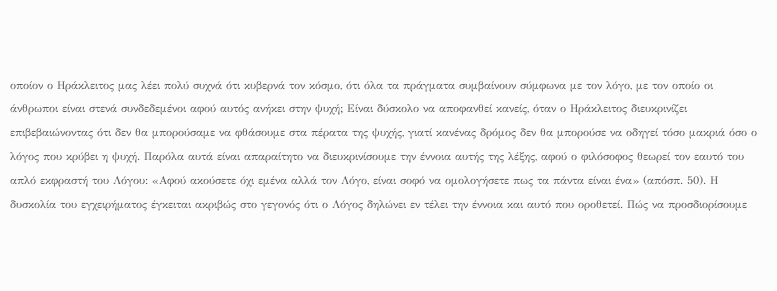οποίον ο Ηράκλειτος μας λέει πολύ συχνά ότι κυβερνά τον κόσμο, ότι όλα τα πράγματα συμβαίνουν σύμφωνα με τον λόγο, με τον οποίο οι άνθρωποι είναι στενά συνδεδεμένοι αφού αυτός ανήκει στην ψυχή; Είναι δύσκολο να αποφανθεί κανείς, όταν ο Ηράκλειτος διευκρινίζει επιβεβαιώνοντας ότι δεν θα μπορούσαμε να φθάσουμε στα πέρατα της ψυχής, γιατί κανένας δρόμος δεν θα μπορούσε να οδηγεί τόσο μακριά όσο ο λόγος που κρύβει η ψυχή. Παρόλα αυτά είναι απαραίτητο να διευκρινίσουμε την έννοια αυτής της λέξης, αφού ο φιλόσοφος θεωρεί τον εαυτό του απλό εκφραστή του Λόγου: «Αφού ακούσετε όχι εμένα αλλά τον Λόγο, είναι σοφό να ομολογήσετε πως τα πάντα είναι ένα» (απόσπ. 50). Η δυσκολία του εγχειρήματος έγκειται ακριβώς στο γεγονός ότι ο Λόγος δηλώνει εν τέλει την έννοια και αυτό που οροθετεί. Πώς να προσδιορίσουμε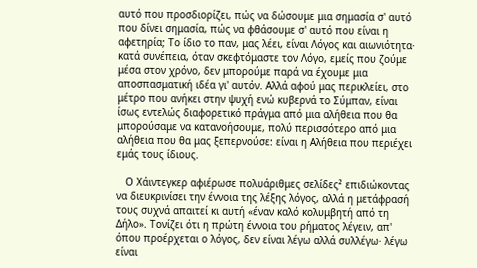αυτό που προσδιορίζει, πώς να δώσουμε μια σημασία σ' αυτό που δίνει σημασία, πώς να φθάσουμε σ' αυτό που είναι η αφετηρία; Το ίδιο το παν, μας λέει, είναι Λόγος και αιωνιότητα· κατά συνέπεια, όταν σκεφτόμαστε τον Λόγο, εμείς που ζούμε μέσα στον χρόνο, δεν μπορούμε παρά να έχουμε μια αποσπασματική ιδέα γι' αυτόν. Αλλά αφού μας περικλείει, στο μέτρο που ανήκει στην ψυχή ενώ κυβερνά το Σύμπαν, είναι ίσως εντελώς διαφορετικό πράγμα από μια αλήθεια που θα μπορούσαμε να κατανοήσουμε, πολύ περισσότερο από μια αλήθεια που θα μας ξεπερνούσε: είναι η Αλήθεια που περιέχει εμάς τους ίδιους.

   Ο Χάιντεγκερ αφιέρωσε πολυάριθμες σελίδες² επιδιώκοντας να διευκρινίσει την έννοια της λέξης λόγος, αλλά η μετάφρασή τους συχνά απαιτεί κι αυτή «έναν καλό κολυμβητή από τη Δήλο». Τονίζει ότι η πρώτη έννοια του ρήματος λέγειν, απ' όπου προέρχεται ο λόγος, δεν είναι λέγω αλλά συλλέγω· λέγω είναι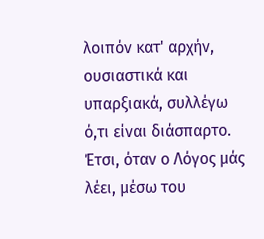λοιπόν κατ' αρχήν, ουσιαστικά και υπαρξιακά, συλλέγω ό,τι είναι διάσπαρτο. Έτσι, όταν ο Λόγος μάς λέει, μέσω του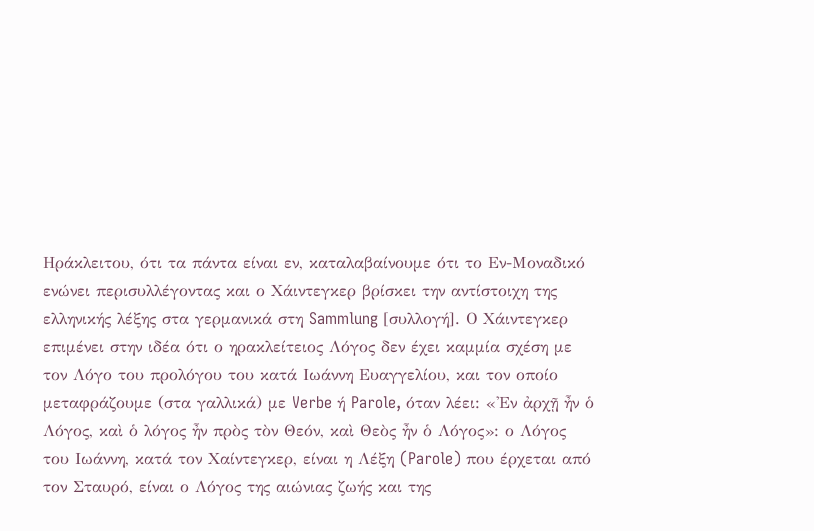Ηράκλειτου, ότι τα πάντα είναι εν, καταλαβαίνουμε ότι το Εν-Μοναδικό ενώνει περισυλλέγοντας και ο Χάιντεγκερ βρίσκει την αντίστοιχη της ελληνικής λέξης στα γερμανικά στη Sammlung [συλλογή]. Ο Χάιντεγκερ επιμένει στην ιδέα ότι ο ηρακλείτειος Λόγος δεν έχει καμμία σχέση με τον Λόγο του προλόγου του κατά Ιωάννη Ευαγγελίου, και τον οποίο μεταφράζουμε (στα γαλλικά) με Verbe ή Parole, όταν λέει: «'Εν ἀρχῇ ἦν ὁ Λόγος, καὶ ὁ λόγος ἦν πρὸς τὸν Θεόν, καὶ Θεὸς ἦν ὁ Λόγος»: ο Λόγος του Ιωάννη, κατά τον Χαίντεγκερ, είναι η Λέξη (Parole) που έρχεται από τον Σταυρό, είναι ο Λόγος της αιώνιας ζωής και της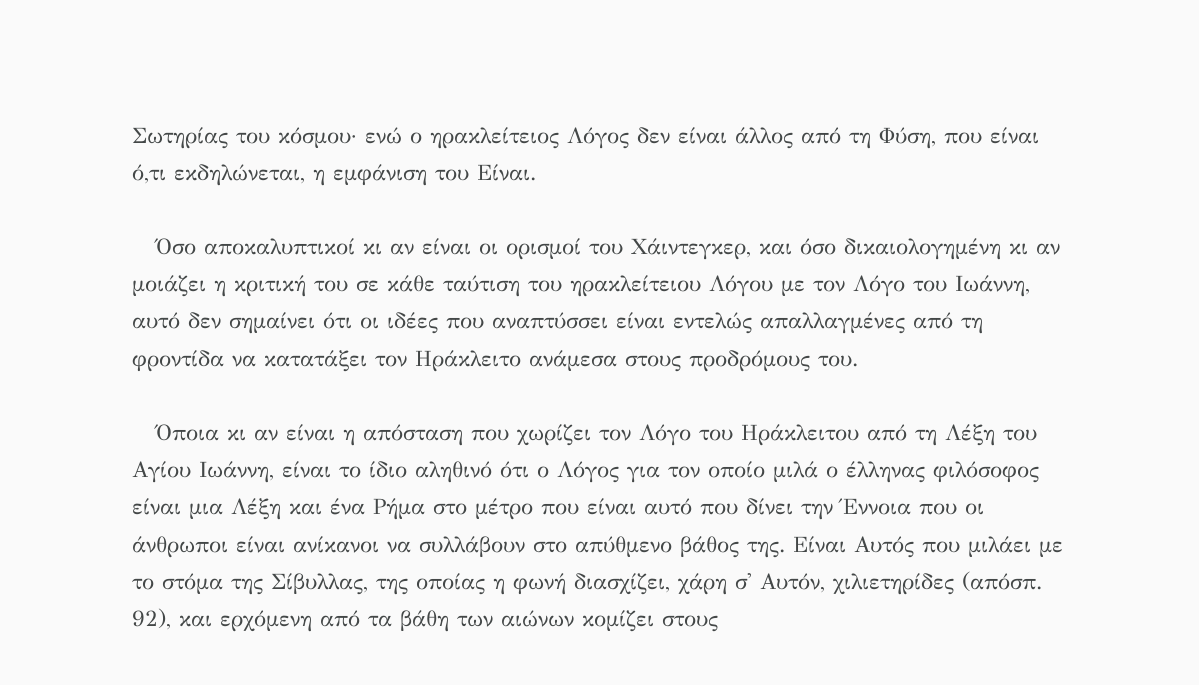Σωτηρίας του κόσμου· ενώ ο ηρακλείτειος Λόγος δεν είναι άλλος από τη Φύση, που είναι ό,τι εκδηλώνεται, η εμφάνιση του Είναι.

   Όσο αποκαλυπτικοί κι αν είναι οι ορισμοί του Χάιντεγκερ, και όσο δικαιολογημένη κι αν μοιάζει η κριτική του σε κάθε ταύτιση του ηρακλείτειου Λόγου με τον Λόγο του Ιωάννη, αυτό δεν σημαίνει ότι οι ιδέες που αναπτύσσει είναι εντελώς απαλλαγμένες από τη φροντίδα να κατατάξει τον Ηράκλειτο ανάμεσα στους προδρόμους του.

   Όποια κι αν είναι η απόσταση που χωρίζει τον Λόγο του Ηράκλειτου από τη Λέξη του Αγίου Ιωάννη, είναι το ίδιο αληθινό ότι ο Λόγος για τον οποίο μιλά ο έλληνας φιλόσοφος είναι μια Λέξη και ένα Ρήμα στο μέτρο που είναι αυτό που δίνει την Έννοια που οι άνθρωποι είναι ανίκανοι να συλλάβουν στο απύθμενο βάθος της. Είναι Αυτός που μιλάει με το στόμα της Σίβυλλας, της οποίας η φωνή διασχίζει, χάρη σ' Αυτόν, χιλιετηρίδες (απόσπ. 92), και ερχόμενη από τα βάθη των αιώνων κομίζει στους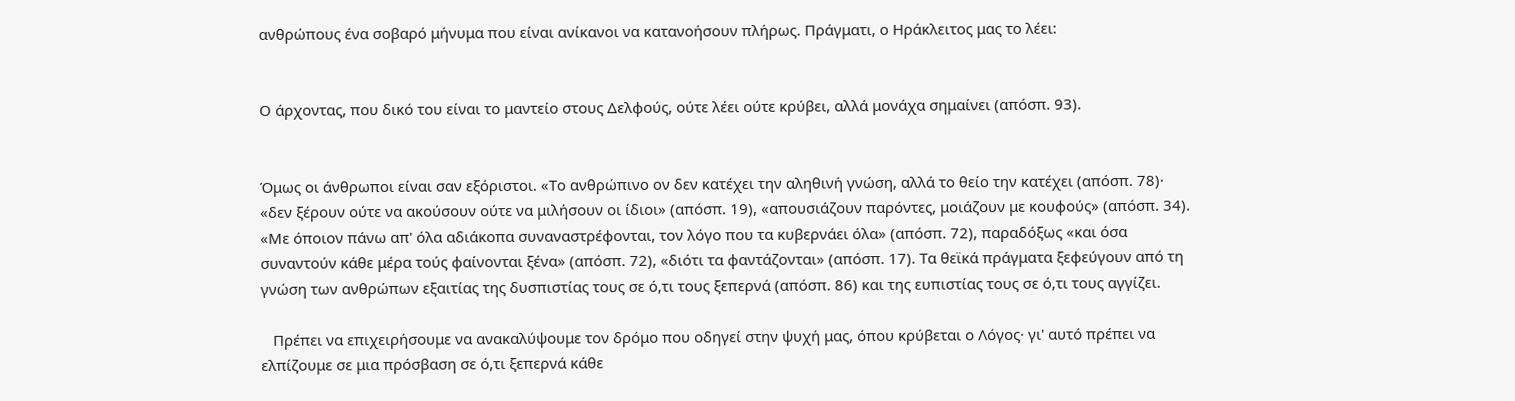ανθρώπους ένα σοβαρό μήνυμα που είναι ανίκανοι να κατανοήσουν πλήρως. Πράγματι, ο Ηράκλειτος μας το λέει:


Ο άρχοντας, που δικό του είναι το μαντείο στους Δελφούς, ούτε λέει ούτε κρύβει, αλλά μονάχα σημαίνει (απόσπ. 93).


Όμως οι άνθρωποι είναι σαν εξόριστοι. «Το ανθρώπινο ον δεν κατέχει την αληθινή γνώση, αλλά το θείο την κατέχει (απόσπ. 78)· «δεν ξέρουν ούτε να ακούσουν ούτε να μιλήσουν οι ίδιοι» (απόσπ. 19), «απουσιάζουν παρόντες, μοιάζουν με κουφούς» (απόσπ. 34). «Με όποιον πάνω απ' όλα αδιάκοπα συναναστρέφονται, τον λόγο που τα κυβερνάει όλα» (απόσπ. 72), παραδόξως «και όσα συναντούν κάθε μέρα τούς φαίνονται ξένα» (απόσπ. 72), «διότι τα φαντάζονται» (απόσπ. 17). Τα θεϊκά πράγματα ξεφεύγουν από τη γνώση των ανθρώπων εξαιτίας της δυσπιστίας τους σε ό,τι τους ξεπερνά (απόσπ. 86) και της ευπιστίας τους σε ό,τι τους αγγίζει.

   Πρέπει να επιχειρήσουμε να ανακαλύψουμε τον δρόμο που οδηγεί στην ψυχή μας, όπου κρύβεται ο Λόγος· γι' αυτό πρέπει να ελπίζουμε σε μια πρόσβαση σε ό,τι ξεπερνά κάθε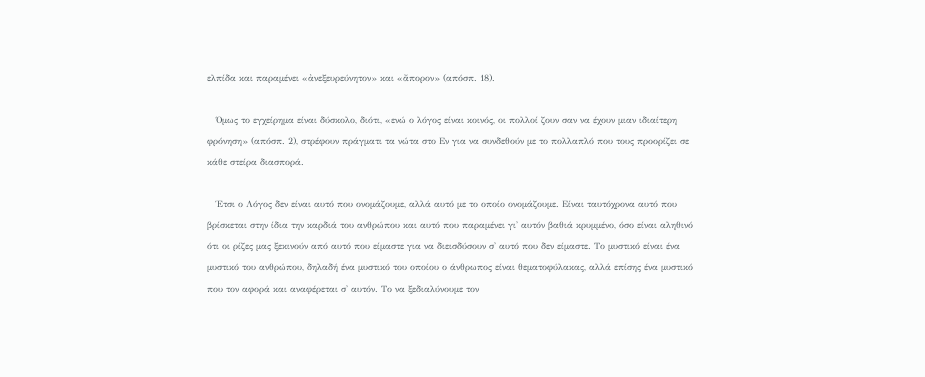ελπίδα και παραμένει «ἀνεξευρεύνητον» και «ἄπορον» (απόσπ. 18).

   Όμως το εγχείρημα είναι δύσκολο, διότι, «ενώ ο λόγος είναι κοινός, οι πολλοί ζουν σαν να έχουν μιαν ιδιαίτερη φρόνηση» (απόσπ. 2), στρέφουν πράγματι τα νώτα στο Εν για να συνδεθούν με το πολλαπλό που τους προορίζει σε κάθε στείρα διασπορά.

   Έτσι ο Λόγος δεν είναι αυτό που ονομάζουμε, αλλά αυτό με το οποίο ονομάζουμε. Είναι ταυτόχρονα αυτό που βρίσκεται στην ίδια την καρδιά του ανθρώπου και αυτό που παραμένει γι' αυτόν βαθιά κρυμμένο, όσο είναι αληθινό ότι οι ρίζες μας ξεκινούν από αυτό που είμαστε για να διεισδύσουν σ' αυτό που δεν είμαστε. Το μυστικό είναι ένα μυστικό του ανθρώπου, δηλαδή ένα μυστικό του οποίου ο άνθρωπος είναι θεματοφύλακας, αλλά επίσης ένα μυστικό που τον αφορά και αναφέρεται σ' αυτόν. Το να ξεδιαλύνουμε τον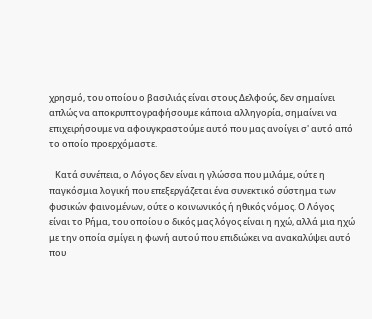χρησμό, του οποίου ο βασιλιάς είναι στους Δελφούς, δεν σημαίνει απλώς να αποκρυπτογραφήσουμε κάποια αλληγορία, σημαίνει να επιχειρήσουμε να αφουγκραστούμε αυτό που μας ανοίγει σ' αυτό από το οποίο προερχόμαστε.

   Κατά συνέπεια, ο Λόγος δεν είναι η γλώσσα που μιλάμε, ούτε η παγκόσμια λογική που επεξεργάζεται ένα συνεκτικό σύστημα των φυσικών φαινομένων, ούτε ο κοινωνικός ή ηθικός νόμος. Ο Λόγος  είναι το Ρήμα, του οποίου ο δικός μας λόγος είναι η ηχώ, αλλά μια ηχώ με την οποία σμίγει η φωνή αυτού που επιδιώκει να ανακαλύψει αυτό που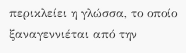περικλείει η γλώσσα, το οποίο ξαναγεννιέται από την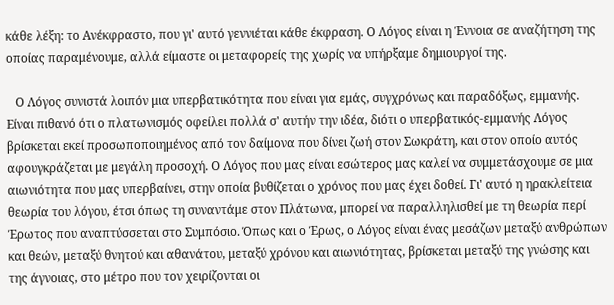κάθε λέξη: το Ανέκφραστο, που γι' αυτό γεννιέται κάθε έκφραση. Ο Λόγος είναι η Έννοια σε αναζήτηση της οποίας παραμένουμε, αλλά είμαστε οι μεταφορείς της χωρίς να υπήρξαμε δημιουργοί της.

   Ο Λόγος συνιστά λοιπόν μια υπερβατικότητα που είναι για εμάς, συγχρόνως και παραδόξως, εμμανής. Είναι πιθανό ότι ο πλατωνισμός οφείλει πολλά σ' αυτήν την ιδέα, διότι ο υπερβατικός-εμμανής Λόγος βρίσκεται εκεί προσωποποιημένος από τον δαίμονα που δίνει ζωή στον Σωκράτη, και στον οποίο αυτός αφουγκράζεται με μεγάλη προσοχή. Ο Λόγος που μας είναι εσώτερος μας καλεί να συμμετάσχουμε σε μια αιωνιότητα που μας υπερβαίνει, στην οποία βυθίζεται ο χρόνος που μας έχει δοθεί. Γι' αυτό η ηρακλείτεια θεωρία του λόγου, έτσι όπως τη συναντάμε στον Πλάτωνα, μπορεί να παραλληλισθεί με τη θεωρία περί Έρωτος που αναπτύσσεται στο Συμπόσιο. Όπως και ο Έρως, ο Λόγος είναι ένας μεσάζων μεταξύ ανθρώπων και θεών, μεταξύ θνητού και αθανάτου, μεταξύ χρόνου και αιωνιότητας, βρίσκεται μεταξύ της γνώσης και της άγνοιας, στο μέτρο που τον χειρίζονται οι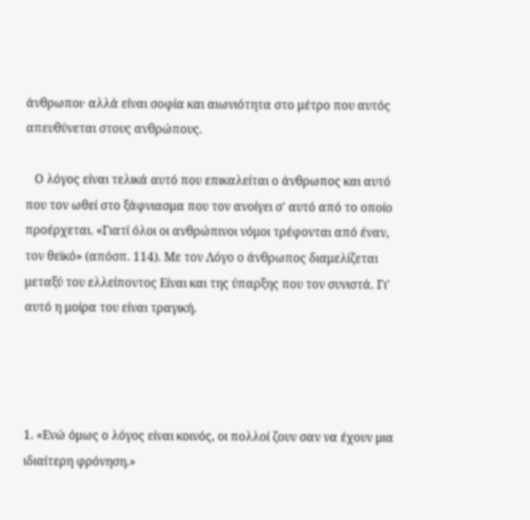άνθρωποι· αλλά είναι σοφία και αιωνιότητα στο μέτρο που αυτός απευθύνεται στους ανθρώπους.

   Ο λόγος είναι τελικά αυτό που επικαλείται ο άνθρωπος και αυτό που τον ωθεί στο ξάφνιασμα που τον ανοίγει σ' αυτό από το οποίο προέρχεται. «Γιατί όλοι οι ανθρώπινοι νόμοι τρέφονται από έναν, τον θεϊκό» (απόσπ. 114). Με τον Λόγο ο άνθρωπος διαμελίζεται μεταξύ του ελλείποντος Είναι και της ύπαρξης που τον συνιστά. Γι' αυτό η μοίρα του είναι τραγική.




1. «Ενώ όμως ο λόγος είναι κοινός, οι πολλοί ζουν σαν να έχουν μια ιδιαίτερη φρόνηση.»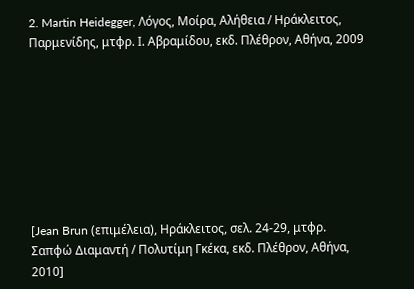2. Martin Heidegger, Λόγος, Μοίρα, Αλήθεια / Ηράκλειτος, Παρμενίδης, μτφρ. Ι. Αβραμίδου, εκδ. Πλέθρον, Αθήνα, 2009








[Jean Brun (επιμέλεια), Ηράκλειτος, σελ. 24-29, μτφρ. Σαπφώ Διαμαντή / Πολυτίμη Γκέκα, εκδ. Πλέθρον, Αθήνα, 2010]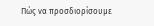Πώς να προσδιορίσουμε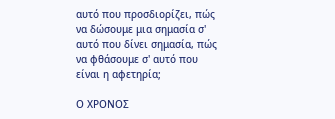αυτό που προσδιορίζει, πώς να δώσουμε μια σημασία σ' αυτό που δίνει σημασία, πώς να φθάσουμε σ' αυτό που είναι η αφετηρία;

Ο ΧΡΟΝΟΣ